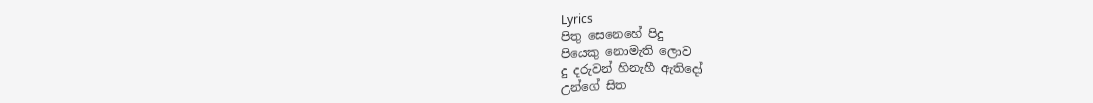Lyrics
පිතු සෙනෙහේ පිදු
පියෙකු නොමැති ලොව
දු දරුවන් හිනැහී ඇතිදෝ
උන්ගේ සිත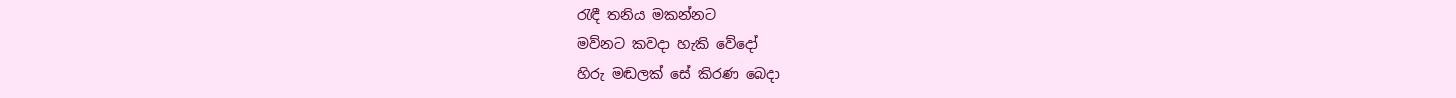රැඳී තනිය මකන්නට
මව්නට කවදා හැකි වේදෝ
හිරු මඬලක් සේ කිරණ බෙදා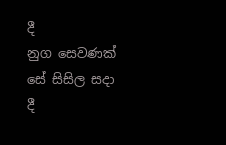දී
නුග සෙවණක් සේ සිසිල සදා දී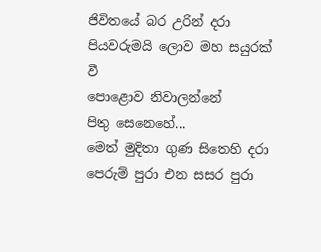ජිවිතයේ බර උරින් දරා
පියවරුමයි ලොව මහ සයුරක් වී
පොළොව නිවාලන්නේ
පිතු සෙනෙහේ...
මෙත් මුදිතා ගුණ සිතෙහි දරා
පෙරුම් පුරා එන සසර පුරා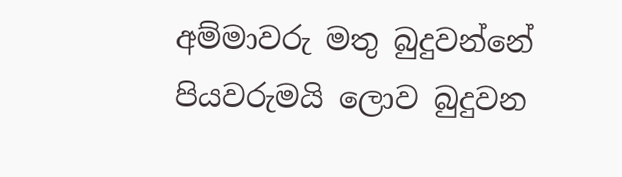අම්මාවරු මතු බුදුවන්නේ
පියවරුමයි ලොව බුදුවන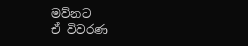මව්නට
ඒ විවරණ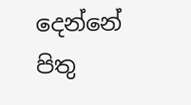දෙන්නේ
පිතු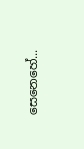සෙනෙහේ...